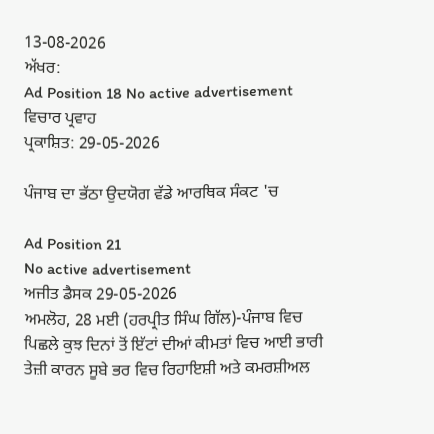13-08-2026
ਅੱਖਰ:
Ad Position 18 No active advertisement
ਵਿਚਾਰ ਪ੍ਰਵਾਹ
ਪ੍ਰਕਾਸ਼ਿਤ: 29-05-2026

ਪੰਜਾਬ ਦਾ ਭੱਠਾ ਉਦਯੋਗ ਵੱਡੇ ਆਰਥਿਕ ਸੰਕਟ 'ਚ

Ad Position 21
No active advertisement
ਅਜੀਤ ਡੈਸਕ 29-05-2026
ਅਮਲੋਹ, 28 ਮਈ (ਹਰਪ੍ਰੀਤ ਸਿੰਘ ਗਿੱਲ)-ਪੰਜਾਬ ਵਿਚ ਪਿਛਲੇ ਕੁਝ ਦਿਨਾਂ ਤੋਂ ਇੱਟਾਂ ਦੀਆਂ ਕੀਮਤਾਂ ਵਿਚ ਆਈ ਭਾਰੀ ਤੇਜ਼ੀ ਕਾਰਨ ਸੂਬੇ ਭਰ ਵਿਚ ਰਿਹਾਇਸ਼ੀ ਅਤੇ ਕਮਰਸ਼ੀਅਲ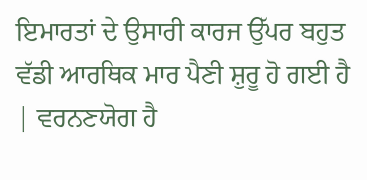ਇਮਾਰਤਾਂ ਦੇ ਉਸਾਰੀ ਕਾਰਜ ਉੱਪਰ ਬਹੁਤ ਵੱਡੀ ਆਰਥਿਕ ਮਾਰ ਪੈਣੀ ਸ਼ੁਰੂ ਹੋ ਗਈ ਹੈ | ਵਰਨਣਯੋਗ ਹੈ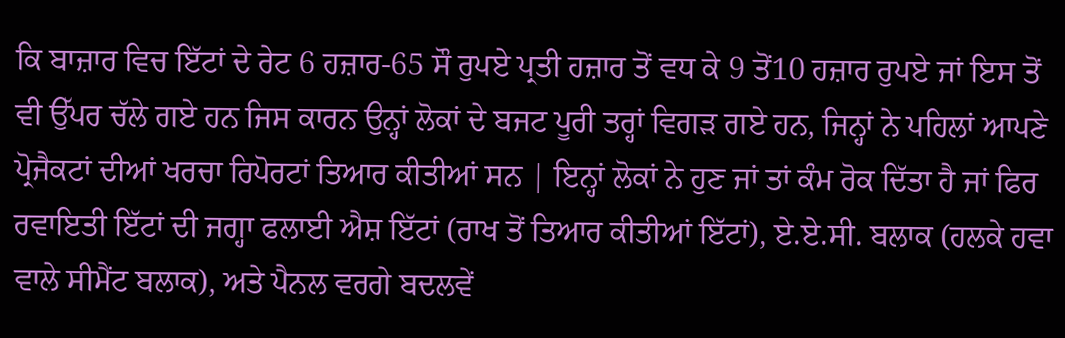ਕਿ ਬਾਜ਼ਾਰ ਵਿਚ ਇੱਟਾਂ ਦੇ ਰੇਟ 6 ਹਜ਼ਾਰ-65 ਸੌ ਰੁਪਏ ਪ੍ਰਤੀ ਹਜ਼ਾਰ ਤੋਂ ਵਧ ਕੇ 9 ਤੋਂ10 ਹਜ਼ਾਰ ਰੁਪਏ ਜਾਂ ਇਸ ਤੋਂ ਵੀ ਉੱਪਰ ਚੱਲੇ ਗਏ ਹਨ ਜਿਸ ਕਾਰਨ ਉਨ੍ਹਾਂ ਲੋਕਾਂ ਦੇ ਬਜਟ ਪੂਰੀ ਤਰ੍ਹਾਂ ਵਿਗੜ ਗਏ ਹਨ, ਜਿਨ੍ਹਾਂ ਨੇ ਪਹਿਲਾਂ ਆਪਣੇ ਪ੍ਰੋਜੈਕਟਾਂ ਦੀਆਂ ਖਰਚਾ ਰਿਪੋਰਟਾਂ ਤਿਆਰ ਕੀਤੀਆਂ ਸਨ | ਇਨ੍ਹਾਂ ਲੋਕਾਂ ਨੇ ਹੁਣ ਜਾਂ ਤਾਂ ਕੰਮ ਰੋਕ ਦਿੱਤਾ ਹੈ ਜਾਂ ਫਿਰ ਰਵਾਇਤੀ ਇੱਟਾਂ ਦੀ ਜਗ੍ਹਾ ਫਲਾਈ ਐਸ਼ ਇੱਟਾਂ (ਰਾਖ ਤੋਂ ਤਿਆਰ ਕੀਤੀਆਂ ਇੱਟਾਂ), ਏ.ਏ.ਸੀ. ਬਲਾਕ (ਹਲਕੇ ਹਵਾ ਵਾਲੇ ਸੀਮੈਂਟ ਬਲਾਕ), ਅਤੇ ਪੈਨਲ ਵਰਗੇ ਬਦਲਵੇਂ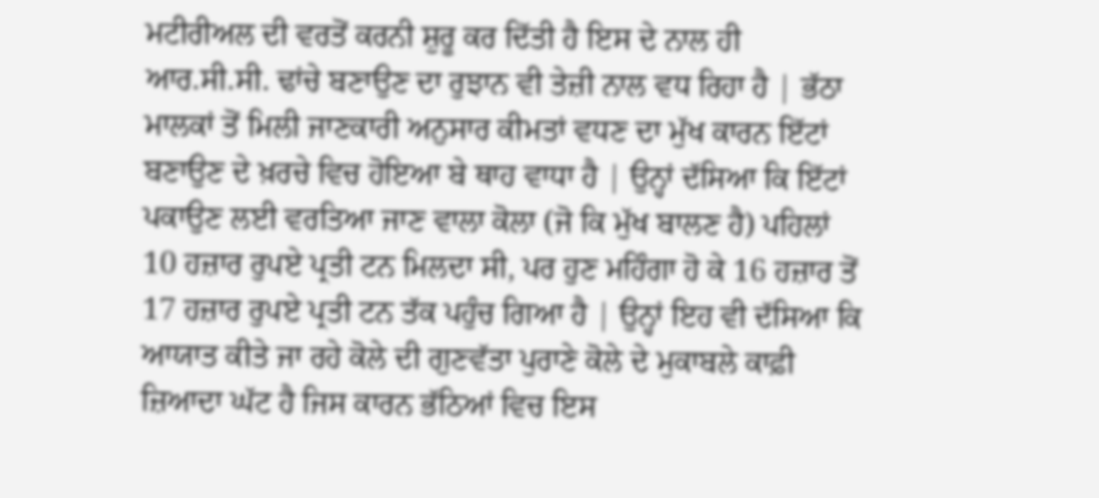ਮਟੀਰੀਅਲ ਦੀ ਵਰਤੋਂ ਕਰਨੀ ਸ਼ੁਰੂ ਕਰ ਦਿੱਤੀ ਹੈ ਇਸ ਦੇ ਨਾਲ ਹੀ ਆਰ.ਸੀ.ਸੀ. ਢਾਂਚੇ ਬਣਾਉਣ ਦਾ ਰੁਝਾਨ ਵੀ ਤੇਜ਼ੀ ਨਾਲ ਵਧ ਰਿਹਾ ਹੈ | ਭੱਠਾ ਮਾਲਕਾਂ ਤੋਂ ਮਿਲੀ ਜਾਣਕਾਰੀ ਅਨੁਸਾਰ ਕੀਮਤਾਂ ਵਧਣ ਦਾ ਮੁੱਖ ਕਾਰਨ ਇੱਟਾਂ ਬਣਾਉਣ ਦੇ ਖ਼ਰਚੇ ਵਿਚ ਹੋਇਆ ਬੇ ਥਾਹ ਵਾਧਾ ਹੈ | ਉਨ੍ਹਾਂ ਦੱਸਿਆ ਕਿ ਇੱਟਾਂ ਪਕਾਉਣ ਲਈ ਵਰਤਿਆ ਜਾਣ ਵਾਲਾ ਕੋਲਾ (ਜੋ ਕਿ ਮੁੱਖ ਬਾਲਣ ਹੈ) ਪਹਿਲਾਂ 10 ਹਜ਼ਾਰ ਰੁਪਏ ਪ੍ਰਤੀ ਟਨ ਮਿਲਦਾ ਸੀ, ਪਰ ਹੁਣ ਮਹਿੰਗਾ ਹੋ ਕੇ 16 ਹਜ਼ਾਰ ਤੋਂ 17 ਹਜ਼ਾਰ ਰੁਪਏ ਪ੍ਰਤੀ ਟਨ ਤੱਕ ਪਹੁੰਚ ਗਿਆ ਹੈ | ਉਨ੍ਹਾਂ ਇਹ ਵੀ ਦੱਸਿਆ ਕਿ ਆਯਾਤ ਕੀਤੇ ਜਾ ਰਹੇ ਕੋਲੇ ਦੀ ਗੁਣਵੱਤਾ ਪੁਰਾਣੇ ਕੋਲੇ ਦੇ ਮੁਕਾਬਲੇ ਕਾਫ਼ੀ ਜ਼ਿਆਦਾ ਘੱਟ ਹੈ ਜਿਸ ਕਾਰਨ ਭੱਠਿਆਂ ਵਿਚ ਇਸ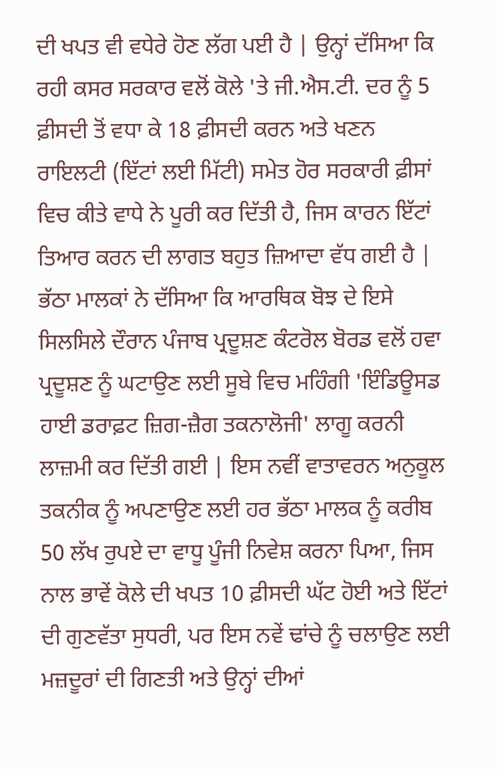ਦੀ ਖਪਤ ਵੀ ਵਧੇਰੇ ਹੋਣ ਲੱਗ ਪਈ ਹੈ | ਉਨ੍ਹਾਂ ਦੱਸਿਆ ਕਿ ਰਹੀ ਕਸਰ ਸਰਕਾਰ ਵਲੋਂ ਕੋਲੇ 'ਤੇ ਜੀ.ਐਸ.ਟੀ. ਦਰ ਨੂੰ 5 ਫ਼ੀਸਦੀ ਤੋਂ ਵਧਾ ਕੇ 18 ਫ਼ੀਸਦੀ ਕਰਨ ਅਤੇ ਖਣਨ ਰਾਇਲਟੀ (ਇੱਟਾਂ ਲਈ ਮਿੱਟੀ) ਸਮੇਤ ਹੋਰ ਸਰਕਾਰੀ ਫ਼ੀਸਾਂ ਵਿਚ ਕੀਤੇ ਵਾਧੇ ਨੇ ਪੂਰੀ ਕਰ ਦਿੱਤੀ ਹੈ, ਜਿਸ ਕਾਰਨ ਇੱਟਾਂ ਤਿਆਰ ਕਰਨ ਦੀ ਲਾਗਤ ਬਹੁਤ ਜ਼ਿਆਦਾ ਵੱਧ ਗਈ ਹੈ | ਭੱਠਾ ਮਾਲਕਾਂ ਨੇ ਦੱਸਿਆ ਕਿ ਆਰਥਿਕ ਬੋਝ ਦੇ ਇਸੇ ਸਿਲਸਿਲੇ ਦੌਰਾਨ ਪੰਜਾਬ ਪ੍ਰਦੂਸ਼ਣ ਕੰਟਰੋਲ ਬੋਰਡ ਵਲੋਂ ਹਵਾ ਪ੍ਰਦੂਸ਼ਣ ਨੂੰ ਘਟਾਉਣ ਲਈ ਸੂਬੇ ਵਿਚ ਮਹਿੰਗੀ 'ਇੰਡਿਊਸਡ ਹਾਈ ਡਰਾਫ਼ਟ ਜ਼ਿਗ-ਜ਼ੈਗ ਤਕਨਾਲੋਜੀ' ਲਾਗੂ ਕਰਨੀ ਲਾਜ਼ਮੀ ਕਰ ਦਿੱਤੀ ਗਈ | ਇਸ ਨਵੀਂ ਵਾਤਾਵਰਨ ਅਨੁਕੂਲ ਤਕਨੀਕ ਨੂੰ ਅਪਣਾਉਣ ਲਈ ਹਰ ਭੱਠਾ ਮਾਲਕ ਨੂੰ ਕਰੀਬ 50 ਲੱਖ ਰੁਪਏ ਦਾ ਵਾਧੂ ਪੂੰਜੀ ਨਿਵੇਸ਼ ਕਰਨਾ ਪਿਆ, ਜਿਸ ਨਾਲ ਭਾਵੇਂ ਕੋਲੇ ਦੀ ਖਪਤ 10 ਫ਼ੀਸਦੀ ਘੱਟ ਹੋਈ ਅਤੇ ਇੱਟਾਂ ਦੀ ਗੁਣਵੱਤਾ ਸੁਧਰੀ, ਪਰ ਇਸ ਨਵੇਂ ਢਾਂਚੇ ਨੂੰ ਚਲਾਉਣ ਲਈ ਮਜ਼ਦੂਰਾਂ ਦੀ ਗਿਣਤੀ ਅਤੇ ਉਨ੍ਹਾਂ ਦੀਆਂ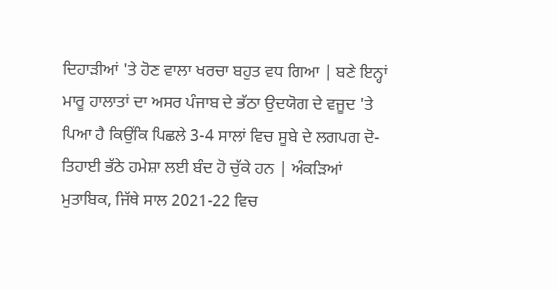ਦਿਹਾੜੀਆਂ 'ਤੇ ਹੋਣ ਵਾਲਾ ਖਰਚਾ ਬਹੁਤ ਵਧ ਗਿਆ | ਬਣੇ ਇਨ੍ਹਾਂ ਮਾਰੂ ਹਾਲਾਤਾਂ ਦਾ ਅਸਰ ਪੰਜਾਬ ਦੇ ਭੱਠਾ ਉਦਯੋਗ ਦੇ ਵਜੂਦ 'ਤੇ ਪਿਆ ਹੈ ਕਿਉਂਕਿ ਪਿਛਲੇ 3-4 ਸਾਲਾਂ ਵਿਚ ਸੂਬੇ ਦੇ ਲਗਪਗ ਦੋ-ਤਿਹਾਈ ਭੱਠੇ ਹਮੇਸ਼ਾ ਲਈ ਬੰਦ ਹੋ ਚੁੱਕੇ ਹਨ | ਅੰਕੜਿਆਂ ਮੁਤਾਬਿਕ, ਜਿੱਥੇ ਸਾਲ 2021-22 ਵਿਚ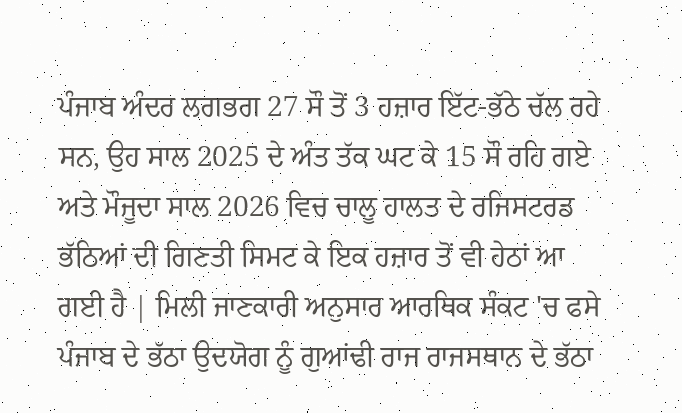ਪੰਜਾਬ ਅੰਦਰ ਲਗਭਗ 27 ਸੌ ਤੋਂ 3 ਹਜ਼ਾਰ ਇੱਟ-ਭੱਠੇ ਚੱਲ ਰਹੇ ਸਨ, ਉਹ ਸਾਲ 2025 ਦੇ ਅੰਤ ਤੱਕ ਘਟ ਕੇ 15 ਸੌ ਰਹਿ ਗਏ ਅਤੇ ਮੌਜੂਦਾ ਸਾਲ 2026 ਵਿਚ ਚਾਲੂ ਹਾਲਤ ਦੇ ਰਜਿਸਟਰਡ ਭੱਠਿਆਂ ਦੀ ਗਿਣਤੀ ਸਿਮਟ ਕੇ ਇਕ ਹਜ਼ਾਰ ਤੋਂ ਵੀ ਹੇਠਾਂ ਆ ਗਈ ਹੈ | ਮਿਲੀ ਜਾਣਕਾਰੀ ਅਨੁਸਾਰ ਆਰਥਿਕ ਸੰਕਟ 'ਚ ਫਸੇ ਪੰਜਾਬ ਦੇ ਭੱਠਾ ਉਦਯੋਗ ਨੂੰ ਗੁਆਂਢੀ ਰਾਜ ਰਾਜਸਥਾਨ ਦੇ ਭੱਠਾ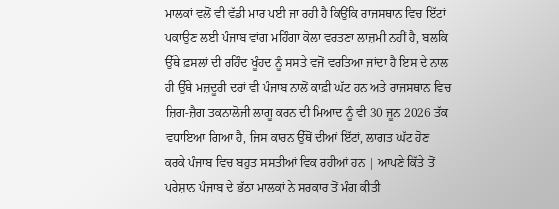ਮਾਲਕਾਂ ਵਲੋਂ ਵੀ ਵੱਡੀ ਮਾਰ ਪਈ ਜਾ ਰਹੀ ਹੈ ਕਿਉਂਕਿ ਰਾਜਸਥਾਨ ਵਿਚ ਇੱਟਾਂ ਪਕਾਉਣ ਲਈ ਪੰਜਾਬ ਵਾਂਗ ਮਹਿੰਗਾ ਕੋਲਾ ਵਰਤਣਾ ਲਾਜ਼ਮੀ ਨਹੀਂ ਹੈ, ਬਲਕਿ ਉੱਥੇ ਫ਼ਸਲਾਂ ਦੀ ਰਹਿੰਦ ਖੂੰਹਦ ਨੂੰ ਸਸਤੇ ਵਜੋਂ ਵਰਤਿਆ ਜਾਂਦਾ ਹੈ ਇਸ ਦੇ ਨਾਲ ਹੀ ਉੱਥੇ ਮਜ਼ਦੂਰੀ ਦਰਾਂ ਵੀ ਪੰਜਾਬ ਨਾਲੋਂ ਕਾਫ਼ੀ ਘੱਟ ਹਨ ਅਤੇ ਰਾਜਸਥਾਨ ਵਿਚ ਜ਼ਿਗ-ਜ਼ੈਗ ਤਕਨਾਲੋਜੀ ਲਾਗੂ ਕਰਨ ਦੀ ਮਿਆਦ ਨੂੰ ਵੀ 30 ਜੂਨ 2026 ਤੱਕ ਵਧਾਇਆ ਗਿਆ ਹੈ, ਜਿਸ ਕਾਰਨ ਉੱਥੋਂ ਦੀਆਂ ਇੱਟਾਂ, ਲਾਗਤ ਘੱਟ ਹੋਣ ਕਰਕੇ ਪੰਜਾਬ ਵਿਚ ਬਹੁਤ ਸਸਤੀਆਂ ਵਿਕ ਰਹੀਆਂ ਹਨ | ਆਪਣੇ ਕਿੱਤੇ ਤੋਂ ਪਰੇਸ਼ਾਨ ਪੰਜਾਬ ਦੇ ਭੱਠਾ ਮਾਲਕਾਂ ਨੇ ਸਰਕਾਰ ਤੋਂ ਮੰਗ ਕੀਤੀ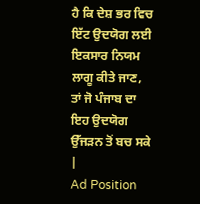ਹੈ ਕਿ ਦੇਸ਼ ਭਰ ਵਿਚ ਇੱਟ ਉਦਯੋਗ ਲਈ ਇਕਸਾਰ ਨਿਯਮ ਲਾਗੂ ਕੀਤੇ ਜਾਣ, ਤਾਂ ਜੋ ਪੰਜਾਬ ਦਾ ਇਹ ਉਦਯੋਗ ਉੱਜੜਨ ਤੋਂ ਬਚ ਸਕੇ |
Ad Position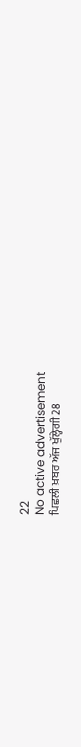22
No active advertisement
ਪਿਛਲੀ ਖ਼ਬਰ ਅੱਜ ਖੁੱਲ੍ਹੇਗੀ 28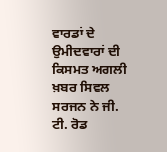ਵਾਰਡਾਂ ਦੇ ਉਮੀਦਵਾਰਾਂ ਦੀ ਕਿਸਮਤ ਅਗਲੀ ਖ਼ਬਰ ਸਿਵਲ ਸਰਜਨ ਨੇ ਜੀ. ਟੀ. ਰੋਡ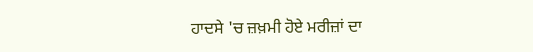ਹਾਦਸੇ 'ਚ ਜ਼ਖ਼ਮੀ ਹੋਏ ਮਰੀਜ਼ਾਂ ਦਾ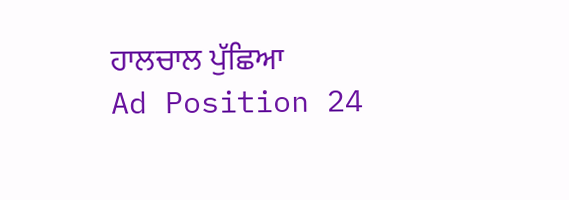ਹਾਲਚਾਲ ਪੁੱਛਿਆ
Ad Position 24